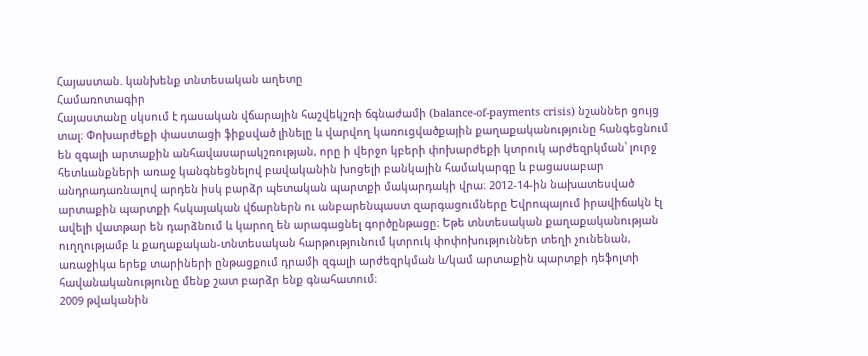Հայաստան. կանխենք տնտեսական աղետը
Համառոտագիր
Հայաստանը սկսում է դասական վճարային հաշվեկշռի ճգնաժամի (balance-of-payments crisis) նշաններ ցույց տալ։ Փոխարժեքի փաստացի ֆիքսված լինելը և վարվող կառուցվածքային քաղաքականությունը հանգեցնում են զգալի արտաքին անհավասարակշռության, որը ի վերջո կբերի փոխարժեքի կտրուկ արժեզրկման՝ լուրջ հետևանքների առաջ կանգնեցնելով բավականին խոցելի բանկային համակարգը և բացասաբար անդրադառնալով արդեն իսկ բարձր պետական պարտքի մակարդակի վրա։ 2012-14-ին նախատեսված արտաքին պարտքի հսկայական վճարներն ու անբարենպաստ զարգացումները Եվրոպայում իրավիճակն էլ ավելի վատթար են դարձնում և կարող են արագացնել գործընթացը։ Եթե տնտեսական քաղաքականության ուղղությամբ և քաղաքական-տնտեսական հարթությունում կտրուկ փոփոխություններ տեղի չունենան, առաջիկա երեք տարիների ընթացքում դրամի զգալի արժեզրկման և/կամ արտաքին պարտքի դեֆոլտի հավանականությունը մենք շատ բարձր ենք գնահատում։
2009 թվականին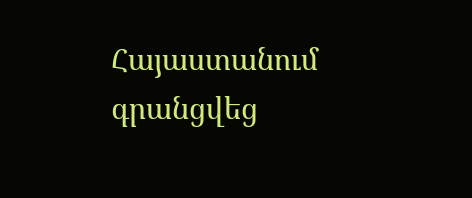Հայաստանում գրանցվեց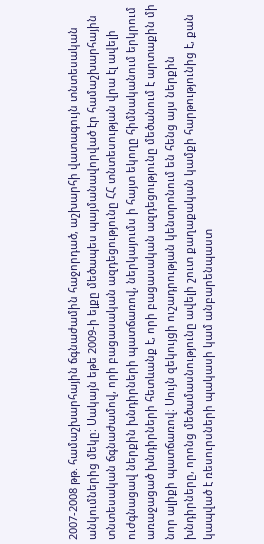2007-2008 թթ. համաշխարհային ճգնաժամին հաջորդած, աշխարհի վատագույն տնտեսական անկումներից մեկը։ Սակայն եթե 2009-ի ելքը մեծապես պայմանավորված էր համաշխարհային տնտեսական ճգնաժամով, որի բացասական ազդեցությունը ՀՀ տնտեսության վրա էլ ավելի ուժգնացավ ներքին խնդիրների պատճառով, ներկայումս ի հայտ եկողը հիմնականում երկրում առաջացած խնդիրների հետևանք է, որի բացասական ազդեցությունը մեծանում է արտաքին մի նոր ալիքի պատճառով։ Սույն զեկույցի ուշադրության կենտրոնում են հենց այս ներքին խնդիրները, որոնց մեծամասնությունը ավելի շուտ քաղաքական կամքի հարթությունից է, քան կապված է ռեսուրսների պակասի կամ անբարենպաստ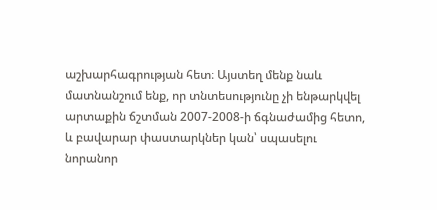աշխարհագրության հետ։ Այստեղ մենք նաև մատնանշում ենք, որ տնտեսությունը չի ենթարկվել արտաքին ճշտման 2007-2008-ի ճգնաժամից հետո, և բավարար փաստարկներ կան՝ սպասելու նորանոր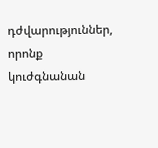դժվարություններ, որոնք կուժգնանան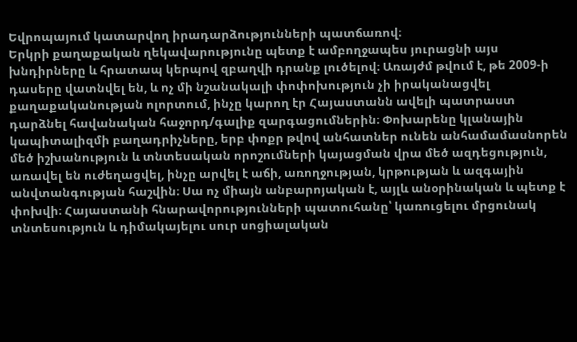Եվրոպայում կատարվող իրադարձությունների պատճառով։
Երկրի քաղաքական ղեկավարությունը պետք է ամբողջապես յուրացնի այս խնդիրները և հրատապ կերպով զբաղվի դրանք լուծելով։ Առայժմ թվում է, թե 2009-ի դասերը վատնվել են, և ոչ մի նշանակալի փոփոխություն չի իրականացվել քաղաքականության ոլորտում, ինչը կարող էր Հայաստանն ավելի պատրաստ դարձնել հավանական հաջորդ/գալիք զարգացումներին։ Փոխարենը կլանային կապիտալիզմի բաղադրիչները, երբ փոքր թվով անհատներ ունեն անհամամասնորեն մեծ իշխանություն և տնտեսական որոշումների կայացման վրա մեծ ազդեցություն, առավել են ուժեղացվել, ինչը արվել է աճի, առողջության, կրթության և ազգային անվտանգության հաշվին։ Սա ոչ միայն անբարոյական է, այլև անօրինական և պետք է փոխվի։ Հայաստանի հնարավորությունների պատուհանը՝ կառուցելու մրցունակ տնտեսություն և դիմակայելու սուր սոցիալական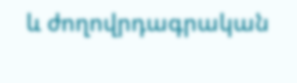և ժողովրդագրական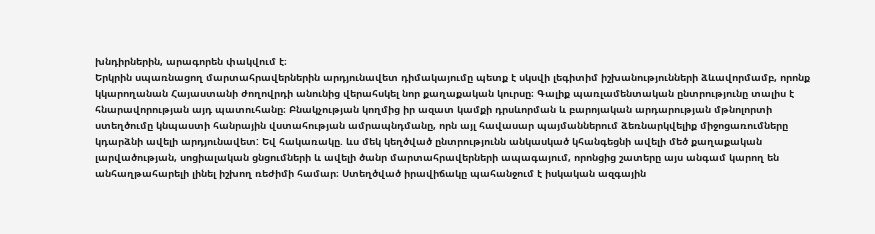խնդիրներին, արագորեն փակվում է։
Երկրին սպառնացող մարտահրավերներին արդյունավետ դիմակայումը պետք է սկսվի լեգիտիմ իշխանությունների ձևավորմամբ, որոնք կկարողանան Հայաստանի ժողովրդի անունից վերահսկել նոր քաղաքական կուրսը։ Գալիք պառլամենտական ընտրությունը տալիս է հնարավորության այդ պատուհանը։ Բնակչության կողմից իր ազատ կամքի դրսևորման և բարոյական արդարության մթնոլորտի ստեղծումը կնպաստի հանրային վստահության ամրապնդմանը, որն այլ հավասար պայմաններում ձեռնարկվելիք միջոցառումները կդարձնի ավելի արդյունավետ: Եվ հակառակը. ևս մեկ կեղծված ընտրությունն անկասկած կհանգեցնի ավելի մեծ քաղաքական լարվածության, սոցիալական ցնցումների և ավելի ծանր մարտահրավերների ապագայում, որոնցից շատերը այս անգամ կարող են անհաղթահարելի լինել իշխող ռեժիմի համար։ Ստեղծված իրավիճակը պահանջում է իսկական ազգային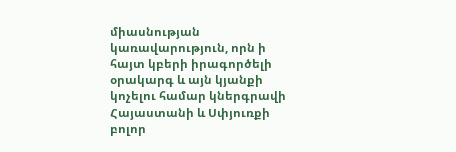միասնության կառավարություն, որն ի հայտ կբերի իրագործելի օրակարգ և այն կյանքի կոչելու համար կներգրավի Հայաստանի և Սփյուռքի բոլոր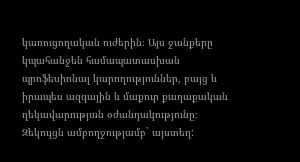կառուցողական ուժերին։ Այս ջանքերը կպահանջեն համապատասխան պրոֆեսիոնալ կարողություններ, բայց և իրապես ազգային և մաքուր քաղաքական ղեկավարության օժանդակությունը։
Զեկույցն ամբողջությամբ` այստեղ: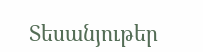Տեսանյութեր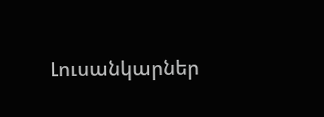Լուսանկարներ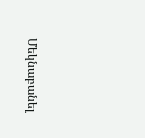Մեկնաբանել